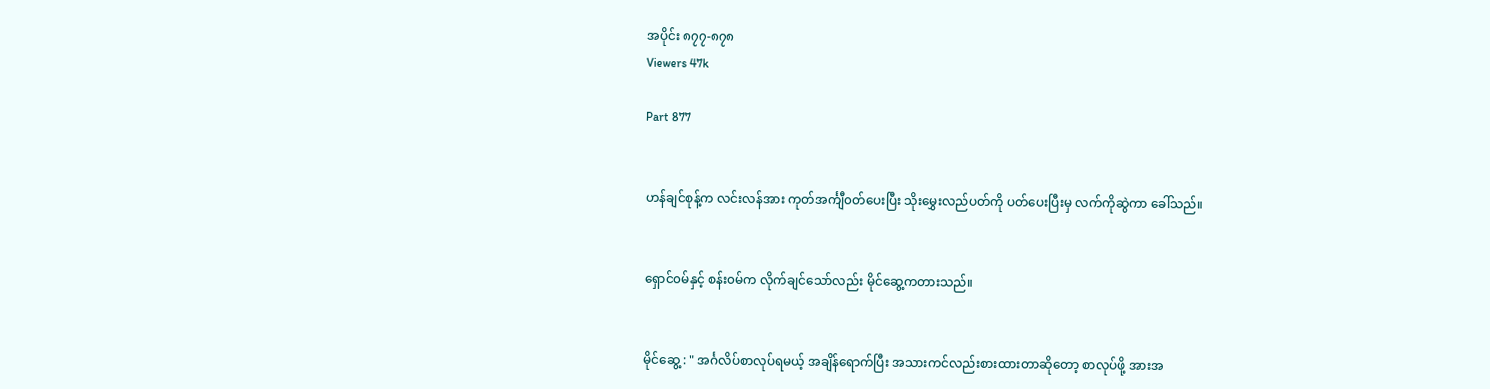အပိုင်း ၈၇၇-၈၇၈
Viewers 47k

Part 877


ဟန်ချင်စုန့်က လင်းလန်အား ကုတ်အင်္ကျီ၀တ်ပေးပြီး သိုးမွှေးလည်ပတ်ကို ပတ်ပေးပြီးမှ လက်ကိုဆွဲကာ ခေါ်သည်။


ရှောင်၀မ်နှင့် စန်း၀မ်က လိုက်ချင်သော်လည်း မိုင်ဆွေ့ကတားသည်။


မိုင်ဆွေ့ : " အင်္ဂလိပ်စာလုပ်ရမယ့် အချိန်ရောက်ပြီး အသားကင်လည်းစားထားတာဆိုတော့ စာလုပ်ဖို့ အားအ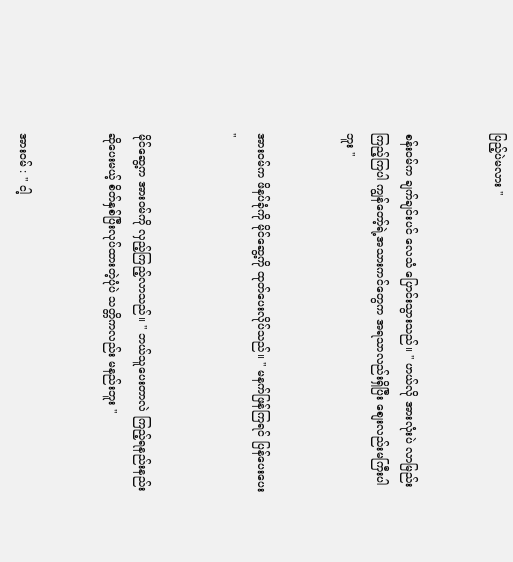ပြည့်ပဲမလား "


စန်း၀မ်က ချက်ချင်းပင် လေသံ ပြောင်းသွားသည်။ " ဟယ်လို အားလုံးပဲ လာမြည်းကြည့်ကြပါ ကျွန်တော့်ရဲ့အသားကင်တွေက အရသာလည်းရှိပြီး စျေးလည်းမကြီးပါဘူး "


အား၀မ်က ဖိနပ်ခုံကို မိုင်ဆွေ့ကို ထုတ်ပေးလိုပ်သည်။ " မနက်ဖြန်ကြရင် ပြန်ပေးပေး "


မိုင်ဆွေ့က အား၀မ်ကို လှည့်ကြည့်လာသည်။ " ဘယ်သူပေးတာလဲ ကြည့်ရနည်းနည်းဆိုပေးမယ့် စိတ်နှစ်ပြီးလုပ်ထားတဲ့ပုံပဲ သတ္တိကလည်း မနည်းဘူး "


အား၀မ် : " ငါ့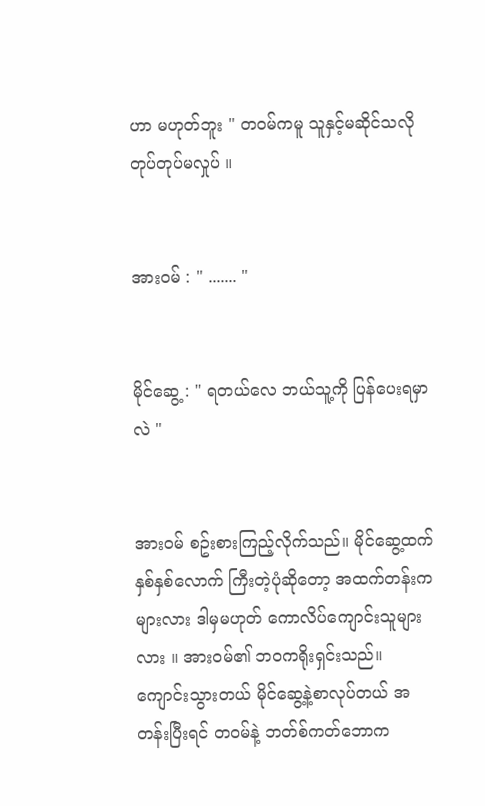ဟာ မဟုတ်ဘူး " တ၀မ်ကမူ သူနှင့်မဆိုင်သလို တုပ်တုပ်မလှုပ် ။


အား၀မ် : " ....... "


မိုင်ဆွေ့ : " ရတယ်လေ ဘယ်သူ့ကို ပြန်ပေးရမှာလဲ "


အား၀မ် စဥ်းစားကြည့်လိုက်သည်။ မိုင်ဆွေ့ထက် နှစ်နှစ်လောက် ကြီးတဲ့ပုံဆိုတော့ အထက်တန်းကများလား ဒါမှမဟုတ် ကောလိပ်ကျောင်းသူများလား ။ အား၀မ်၏ ဘ၀ကရိုးရှင်းသည်။ ကျောင်းသွားတယ် မိုင်ဆွေ့နဲ့စာလုပ်တယ် အတန်းပြီးရင် တ၀မ်နဲ့ ဘတ်စ်ကတ်ဘောက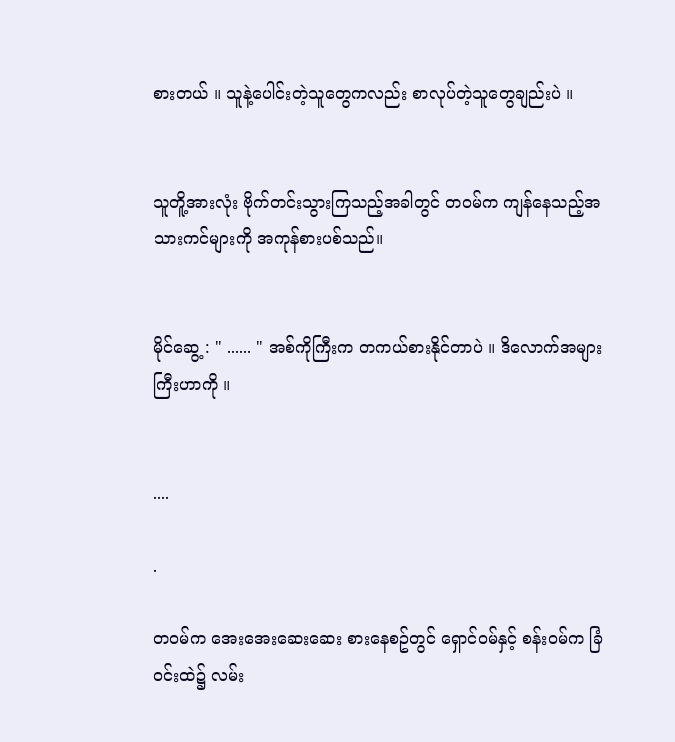စားတယ် ။ သူနဲ့ပေါင်းတဲ့သူတွေကလည်း စာလုပ်တဲ့သူတွေချည်းပဲ ။


သူတိူ့အားလုံး ဗိုက်တင်းသွားကြသည့်အခါတွင် တ၀မ်က ကျန်နေသည့်အသားကင်များကို အကုန်စားပစ်သည်။


မိုင်ဆွေ့ : " ...... " အစ်ကိုကြီးက တကယ်စားနိုင်တာပဲ ။ ဒိလောက်အများကြီးဟာကို ။


....

.

တ၀မ်က အေးအေးဆေးဆေး စားနေစဥ်တွင် ရှောင်၀မ်နှင့် စန်း၀မ်က ခြံ၀င်းထဲ၌ လမ်း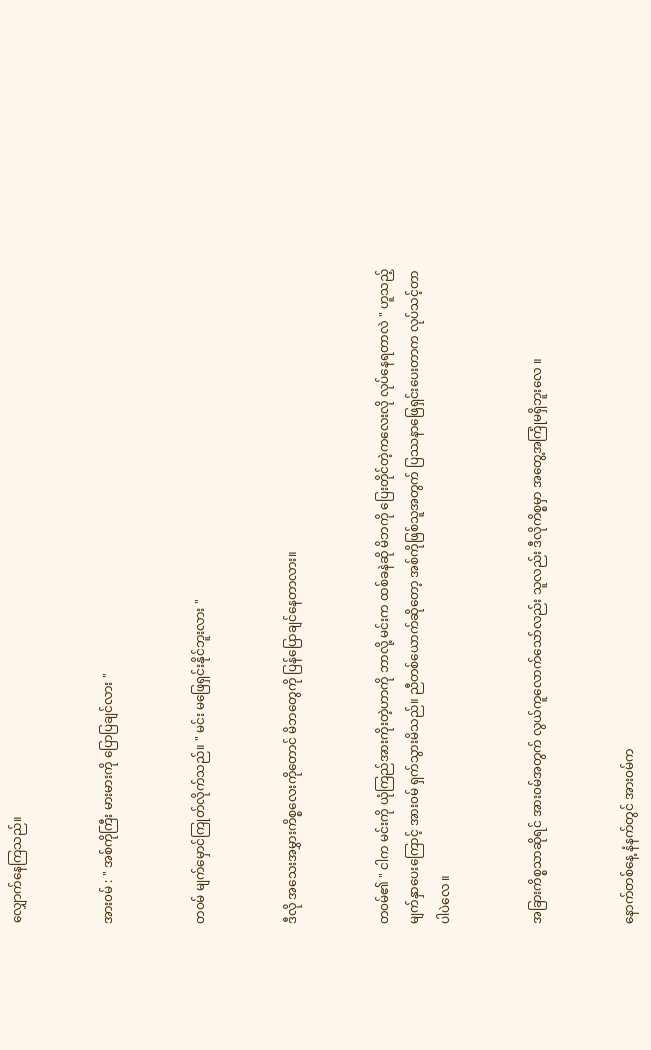လျှောက်နေကြသည်။


အား၀မ် : " အစ်ကိုကြီး မားမားကို ပြောပြချင်လား "


တ၀မ် မျက်မှောင်ကြုတ်လိုက်သည်။ " မင်း မဖြေရှင်းနိုင်ဘူးလား "


ဒီလို အသေးအမွှားကိစ္စလေးကိုတောင် မိဘတွေကို ပြန်ပြောချင်နေတာလား။


တ၀မ်၏ " ငါက မင်းကို ယုံကြည်အားကိုးတဲ့ဟာကို ဘာလို့ မင်းက ထစ်ခနဲဆို မိဘကို ပြေးတိုင်တဲ့ကလေးလို လုပ်နေရတာလဲ " ဟူသည့် မျက်နှာပေးကြောင့် အား၀မ် ရှက်သွားမိသည်။ ညီတစ်ယောက်ဆိုတော့ အစ်ကိုဖြစ်သူအတွက် ပြဿနာဖြေရှင်းပေးတာက လုပ်သင့်တာပါပဲလေ ။


အခြားကိစ္စသာဆိုရင် အား၀မ်အတွက် လွယ်ကူလောက်သော်လည်း သူလည်း ဒီလိုကိစ္စမှာ အတွေ့အကြုံမရှိဘူးလေ ။


နောက်တစ်နေ့ နံနက်တွင် အား၀မ်က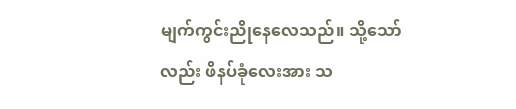မျက်ကွင်းညိုနေလေသည်။ သို့သော်လည်း ဖိနပ်ခုံလေးအား သ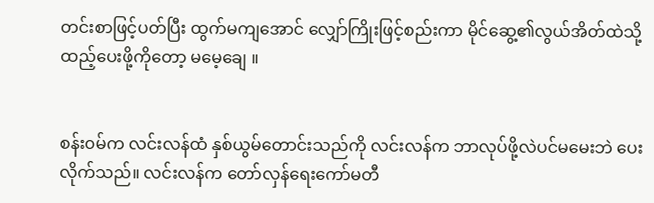တင်းစာဖြင့်ပတ်ပြီး ထွက်မကျအောင် လျှော်ကြိုးဖြင့်စည်းကာ မိုင်ဆွေ့၏လွယ်အိတ်ထဲသို့ ထည့်ပေးဖို့ကိုတော့ မမေ့ချေ ။


စန်း၀မ်က လင်းလန်ထံ နှစ်ယွမ်တောင်းသည်ကို လင်းလန်က ဘာလုပ်ဖို့လဲပင်မမေးဘဲ ပေးလိုက်သည်။ လင်းလန်က တော်လှန်ရေးကော်မတီ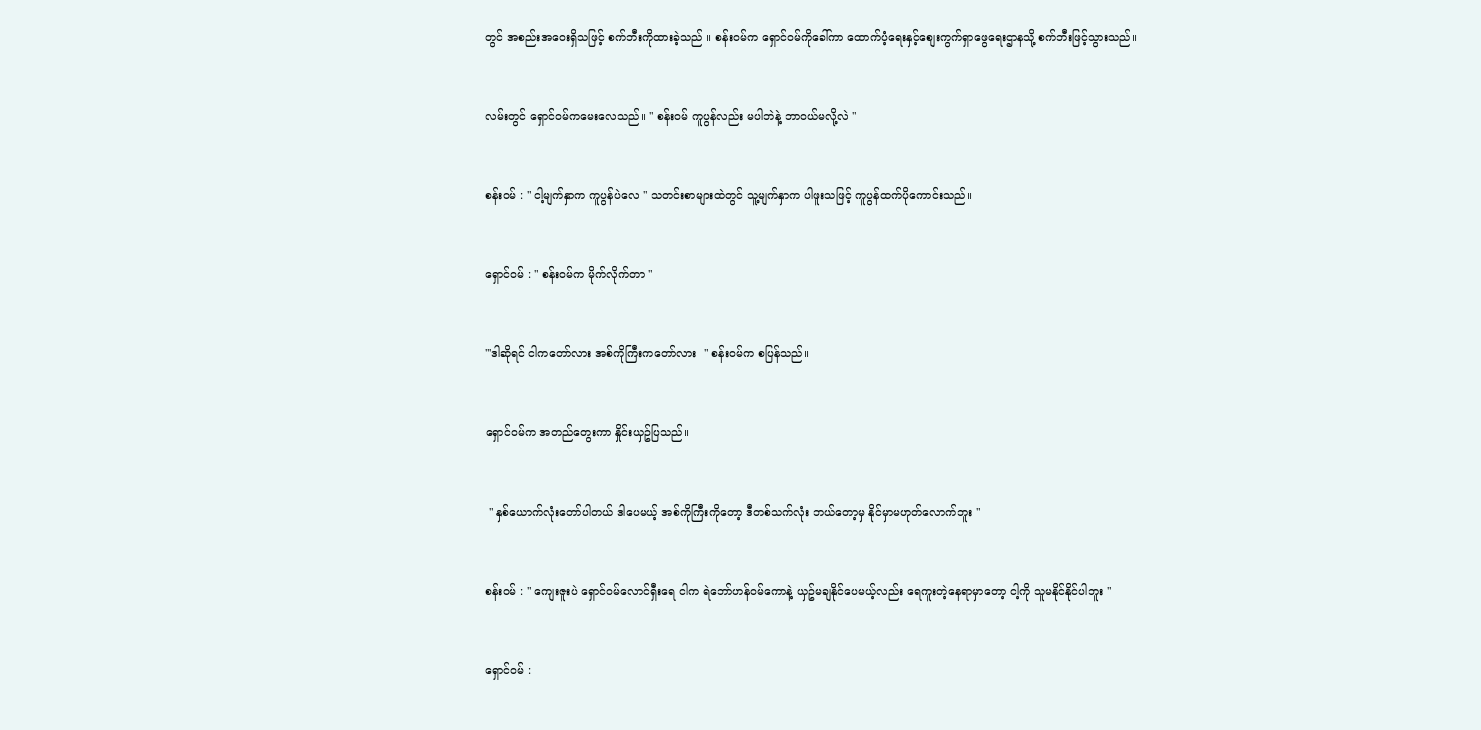တွင် အစည်းအဝေးရှိသဖြင့် စက်ဘီးကိုထားခဲ့သည် ။ စန်း၀မ်က ရှောင်၀မ်ကိုခေါ်ကာ ထောက်ပံ့ရေးနှင့်စျေးကွက်ရှာဖွေရေးဌာနသို့ စက်ဘီးဖြင့်သွားသည်။


လမ်းတွင် ရှောင်၀မ်ကမေးလေသည်။ " စန်း၀မ် ကူပွန်လည်း မပါဘဲနဲ့ ဘာ၀ယ်မလို့လဲ "


စန်း၀မ် : " ငါ့မျက်နှာက ကူပွန်ပဲလေ " သတင်းစာများထဲတွင် သူ့မျက်နှာက ပါဖူးသဖြင့် ကူပွန်ထက်ပိုကောင်းသည်။


ရှောင်၀မ် : " စန်း၀မ်က မိုက်လိုက်တာ "


"'ဒါဆိုရင် ငါကတော်လား အစ်ကိုကြီးကတော်လား  " စန်း၀မ်က စပြန်သည်။


ရှောင်၀မ်က အတည်တွေးကာ နှိုင်းယှဥ်ပြသည်။


 " နှစ်ယောက်လုံးတော်ပါတယ် ဒါပေမယ့် အစ်ကိုကြီးကိုတော့ ဒီတစ်သက်လုံး ဘယ်တော့မှ နိုင်မှာမဟုတ်လောက်ဘူး "


စန်း၀မ် : " ကျေးဇူးပဲ ရှောင်၀မ်လောင်ရှီးရေ ငါက ရဲဘော်ဟန်၀မ်ကောနဲ့ ယှဥ်မချနိုင်ပေမယ့်လည်း ရေကူးတဲ့နေရာမှာတော့ ငါ့ကို သူမနိုင်နိုင်ပါဘူး "


ရှောင်၀မ် :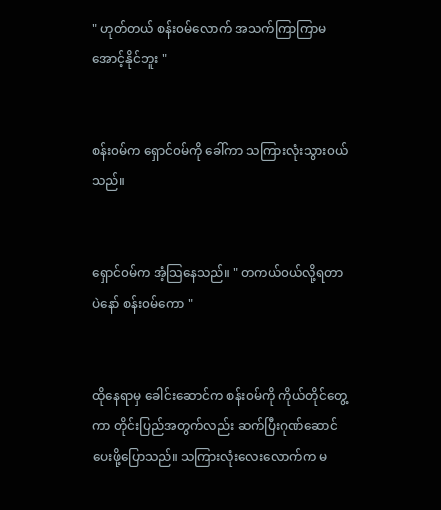" ဟုတ်တယ် စန်း၀မ်လောက် အသက်ကြာကြာမအောင့်နိုင်ဘူး "


စန်း၀မ်က ရှောင်၀မ်ကို ခေါ်ကာ သကြားလုံးသွား၀ယ်သည်။


ရှောင်၀မ်က အံ့သြနေသည်။ " တကယ်၀ယ်လို့ရတာပဲနော် စန်း၀မ်ကော "


ထိုနေရာမှ ခေါင်းဆောင်က စန်း၀မ်ကို ကိုယ်တိုင်တွေ့ကာ တိုင်းပြည်အတွက်လည်း ဆက်ပြီးဂုဏ်ဆောင်ပေးဖို့ပြောသည်။ သကြားလုံးလေးလောက်က မ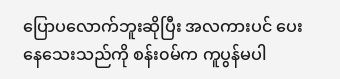ပြောပလောက်ဘူးဆိုပြီး အလကားပင် ပေးနေသေးသည်ကို စန်း၀မ်က ကူပွန်မပါ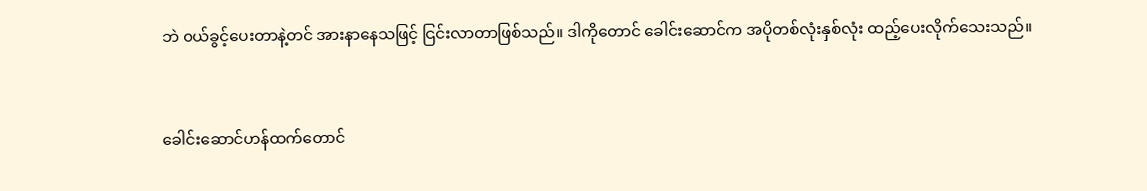ဘဲ ၀ယ်ခွင့်ပေးတာနဲ့တင် အားနာနေသဖြင့် ငြင်းလာတာဖြစ်သည်။ ဒါကိုတောင် ခေါင်းဆောင်က အပိုတစ်လုံးနှစ်လုံး ထည့်ပေးလိုက်သေးသည်။


ခေါင်းဆောင်ဟန်ထက်တောင်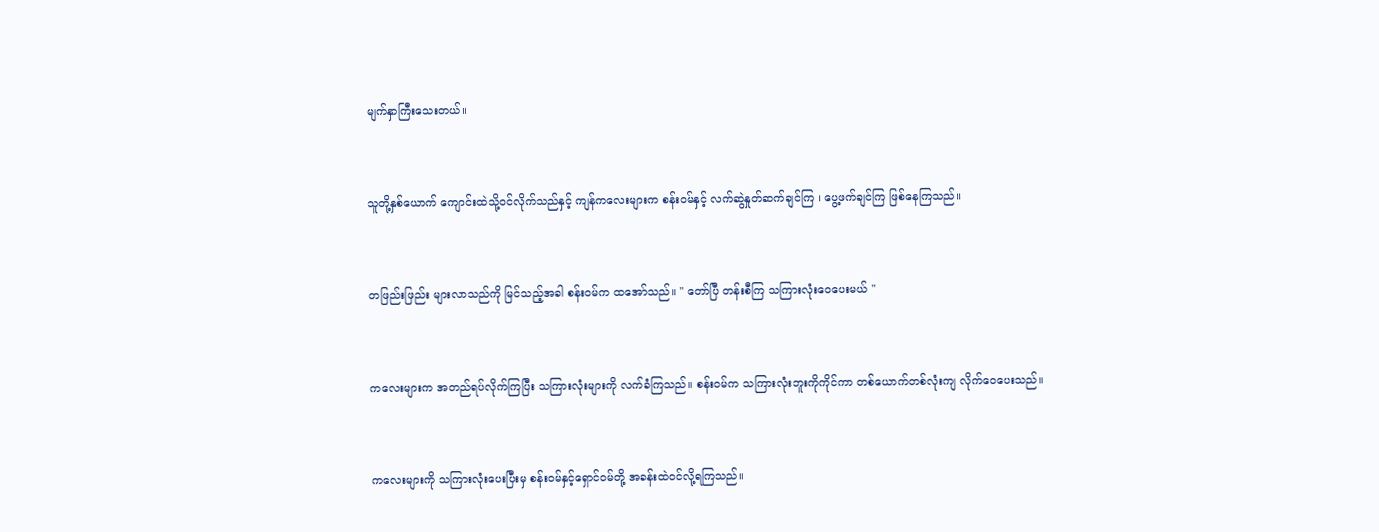မျက်နှာကြီးသေးတယ်။


သူတို့နှစ်ယောက် ကျောင်းထဲသို့၀င်လိုက်သည်နှင့် ကျန်ကလေးများက စန်း၀မ်နှင့် လက်ဆွဲနှုတ်ဆက်ချင်ကြ ၊ ပွေ့ဖက်ချင်ကြ ဖြစ်နေကြသည်။


တဖြည်းဖြည်း များလာသည်ကို မြင်သည့်အခါ စန်း၀မ်က ထအော်သည်။ " တော်ပြီ တန်းစီကြ သကြားလုံးဝေပေးမယ် "


ကလေးများက အတည်ရပ်လိုက်ကြပြီး သကြားလုံးများကို လက်ခံကြသည်။ စန်း၀မ်က သကြားလုံးဘူးကိုကိုင်ကာ တစ်ယောက်တစ်လုံးကျ လိုက်ဝေပေးသည်။


ကလေးများကို သကြားလုံးပေးပြီးမှ စန်း၀မ်နှင့်ရှောင်၀မ်တို့ အခန်းထဲ၀င်လို့ရကြသည်။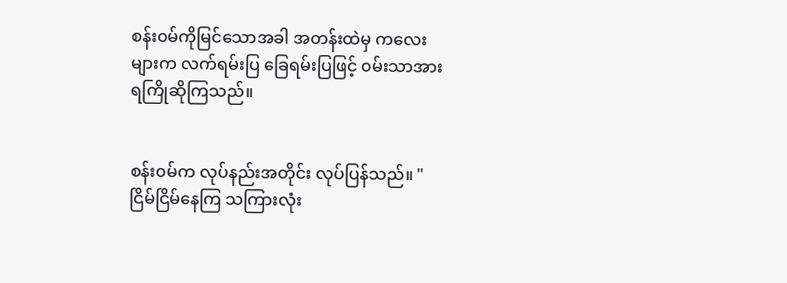စန်း၀မ်ကိုမြင်သောအခါ အတန်းထဲမှ ကလေးများက လက်ရမ်းပြ ခြေရမ်းပြဖြင့် ၀မ်းသာအားရကြိုဆိုကြသည်။


စန်း၀မ်က လုပ်နည်းအတိုင်း လုပ်ပြန်သည်။ " ငြိမ်ငြိမ်နေကြ သကြားလုံး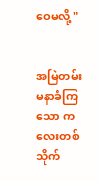ဝေမလို့ "


အမြဲတမ်း မနာခံကြသော ကလေးတစ်သိုက်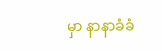မှာ နာနာခံခံ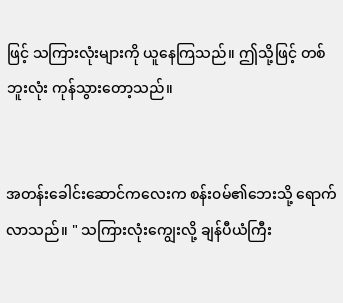ဖြင့် သကြားလုံးများကို ယူနေကြသည်။ ဤသို့ဖြင့် တစ်ဘူးလုံး ကုန်သွားတော့သည်။


အတန်းခေါင်းဆောင်ကလေးက စန်း၀မ်၏ဘေးသို့ ရောက်လာသည်။ " သကြားလုံးကျွေးလို့ ချန်ပီယံကြီး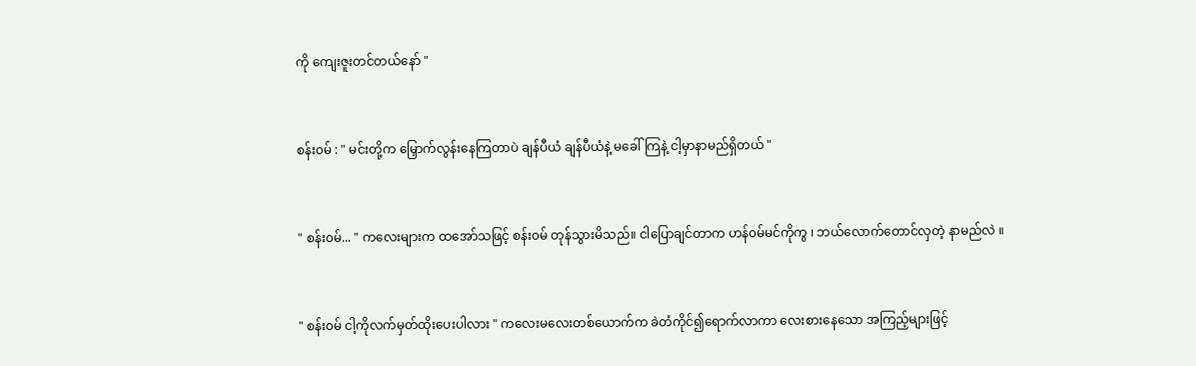ကို ကျေးဇူးတင်တယ်နော် "


စန်း၀မ် : " မင်းတို့က မြှောက်လွန်းနေကြတာပဲ ချန်ပီယံ ချန်ပီယံနဲ့ မခေါ်ကြနဲ့ ငါ့မှာနာမည်ရှိတယ် "


" စန်း၀မ်... " ကလေးများက ထအော်သဖြင့် စန်း၀မ် တုန်သွားမိသည်။ ငါပြောချင်တာက ဟန်၀မ်မင်ကိုကွ ၊ ဘယ်လောက်တောင်လှတဲ့ နာမည်လဲ ။


" စန်း၀မ် ငါ့ကိုလက်မှတ်ထိုးပေးပါလား " ကလေးမလေးတစ်ယောက်က ခဲတံကိုင်၍ရောက်လာကာ လေးစားနေသော အကြည့်များဖြင့်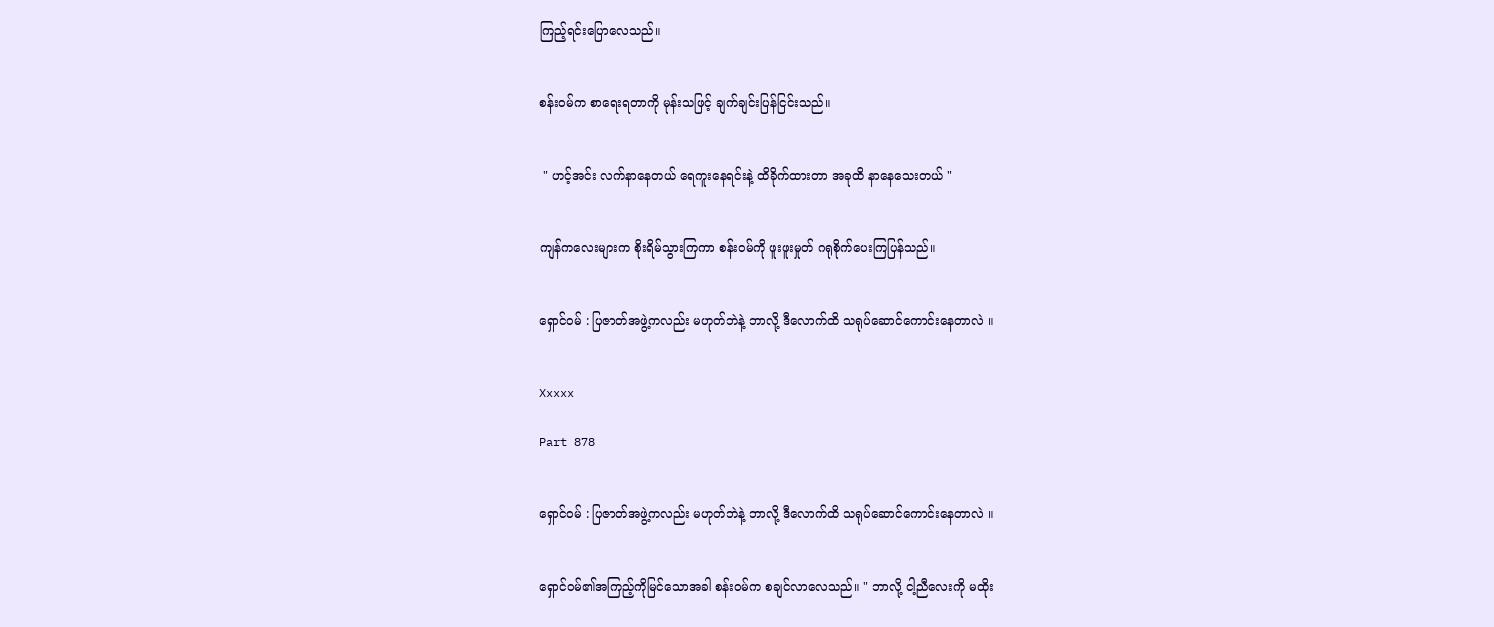ကြည့်ရင်းပြောလေသည်။


စန်း၀မ်က စာရေးရတာကို မုန်းသဖြင့် ချက်ချင်းပြန်ငြင်းသည်။


 " ဟင့်အင်း လက်နာနေတယ် ရေကူးနေရင်းနဲ့ ထိခိုက်ထားတာ အခုထိ နာနေသေးတယ် "


ကျန်ကလေးများက စိုးရိမ်သွားကြကာ စန်း၀မ်ကို ဖူးဖူးမှုတ် ဂရုစိုက်ပေးကြပြန်သည်။


ရှောင်၀မ် : ပြဇာတ်အဖွဲ့ကလည်း မဟုတ်ဘဲနဲ့ ဘာလို့ ဒီလောက်ထိ သရုပ်ဆောင်ကောင်းနေတာလဲ ။


Xxxxx

Part 878


ရှောင်၀မ် : ပြဇာတ်အဖွဲ့ကလည်း မဟုတ်ဘဲနဲ့ ဘာလို့ ဒီလောက်ထိ သရုပ်ဆောင်ကောင်းနေတာလဲ ။


ရှောင်၀မ်၏အကြည့်ကိုမြင်သောအခါ စန်း၀မ်က စချင်လာလေသည်။ " ဘာလို့ ငါ့ညီလေးကို မထိုး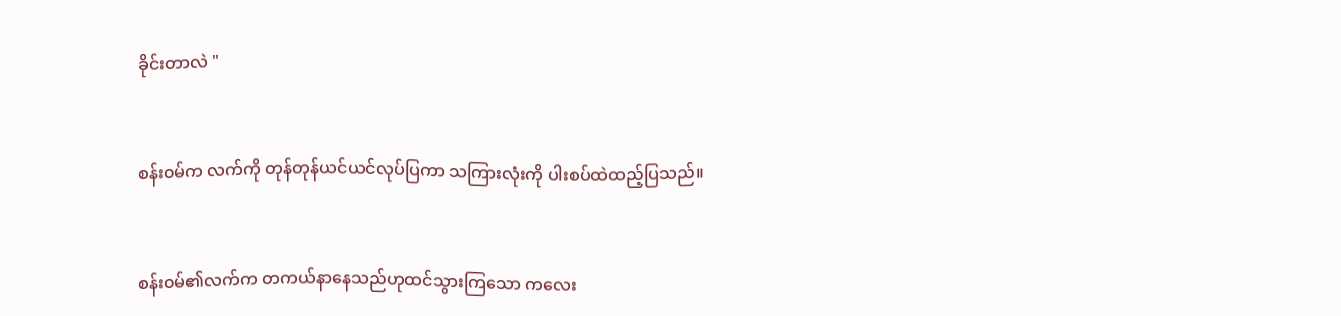ခိုင်းတာလဲ "


စန်း၀မ်က လက်ကို တုန်တုန်ယင်ယင်လုပ်ပြကာ သကြားလုံးကို ပါးစပ်ထဲထည့်ပြသည်။


စန်း၀မ်၏လက်က တကယ်နာနေသည်ဟုထင်သွားကြသော ကလေး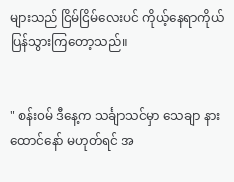များသည် ငြိမ်ငြိမ်လေးပင် ကိုယ့်နေရာကိုယ် ပြန်သွားကြတော့သည်။


" စန်း၀မ် ဒီနေ့က သင်္ချာသင်မှာ သေချာ နားထောင်နော် မဟုတ်ရင် အ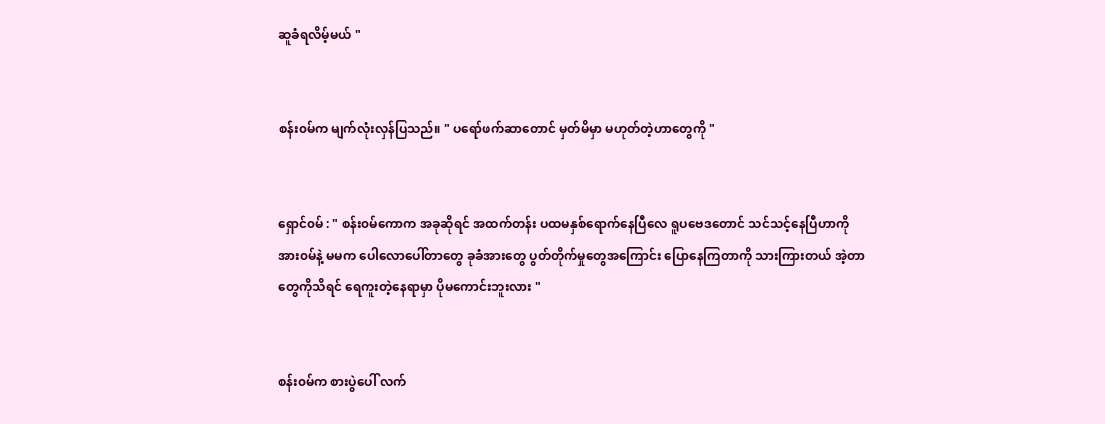ဆူခံရလိမ့်မယ် "


စန်း၀မ်က မျက်လုံးလှန်ပြသည်။ " ပရော်ဖက်ဆာတောင် မှတ်မိမှာ မဟုတ်တဲ့ဟာတွေကို "


ရှောင်၀မ် : " စန်း၀မ်ကောက အခုဆိုရင် အထက်တန်း ပထမနှစ်ရောက်နေပြီလေ ရူပဗေဒတောင် သင်သင့်နေပြီဟာကို အား၀မ်နဲ့ မမက ပေါလောပေါ်တာတွေ ခုခံအားတွေ ပွတ်တိုက်မှုတွေအကြောင်း ပြောနေကြတာကို သားကြားတယ် အဲ့တာတွေကိုသိရင် ရေကူးတဲ့နေရာမှာ ပိုမကောင်းဘူးလား "


စန်း၀မ်က စားပွဲပေါ် လက်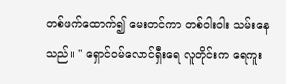တစ်ဖက်ထောက်၍ မေးတင်ကာ တစ်၀ါး၀ါး သမ်းနေသည်။ " ရှောင်၀မ်လောင်ရှီးရေ လူတိုင်းက ရေကူး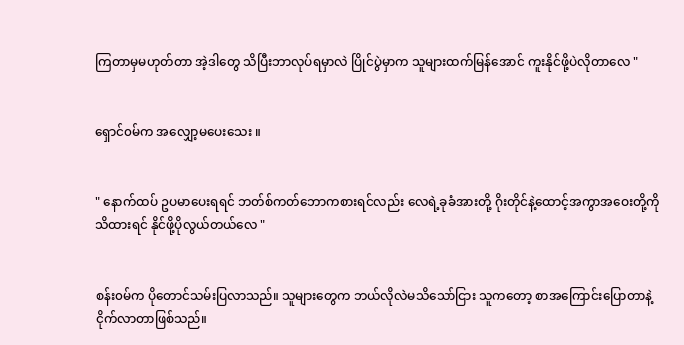ကြတာမှမဟုတ်တာ အဲ့ဒါတွေ သိပြီးဘာလုပ်ရမှာလဲ ပြိုင်ပွဲမှာက သူများထက်မြန်အောင် ကူးနိုင်ဖို့ပဲလိုတာလေ "


ရှောင်၀မ်က အလျှော့မပေးသေး ။


" နောက်ထပ် ဥပမာပေးရရင် ဘတ်စ်ကတ်ဘောကစားရင်လည်း လေရဲ့ခုခံအားတို့ ဂိုးတိုင်နဲ့ထောင့်အကွာအဝေးတို့ကို သိထားရင် နိုင်ဖို့ပိုလွယ်တယ်လေ "


စန်း၀မ်က ပိုတောင်သမ်းပြလာသည်။ သူများတွေက ဘယ်လိုလဲမသိသော်ငြား သူကတော့ စာအကြောင်းပြောတာနဲ့ ငိုက်လာတာဖြစ်သည်။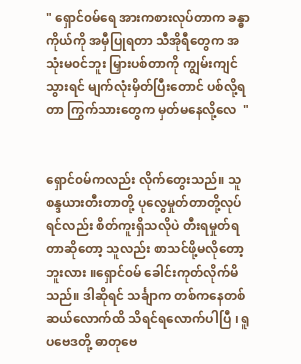" ရှောင်၀မ်ရေ အားကစားလုပ်တာက ခန္ဓာကိုယ်ကို အမှီပြုရတာ သီအိုရီတွေက အသုံးမ၀င်ဘူး မြှားပစ်တာကို ကျွမ်းကျင်သွားရင် မျက်လုံးမှိတ်ပြီးတောင် ပစ်လို့ရတာ ကြွက်သားတွေက မှတ်မနေလို့လေ  "


ရှောင်၀မ်ကလည်း လိုက်တွေးသည်။ သူ စန္ဒယားတီးတာတို့ ပုလွေမှုတ်တာတို့လုပ်ရင်လည်း စိတ်ကူးရှိသလိုပဲ တီးရမှုတ်ရတာဆိုတော့ သူလည်း စာသင်ဖို့မလိုတော့ဘူးလား ။ရှောင်၀မ် ခေါင်းကုတ်လိုက်မိသည်။ ဒါဆိုရင် သင်္ချာက တစ်ကနေတစ်ဆယ်လောက်ထိ သိရင်ရလောက်ပါပြီ ၊ ရူပဗေဒတို့ ဓာတုဗေ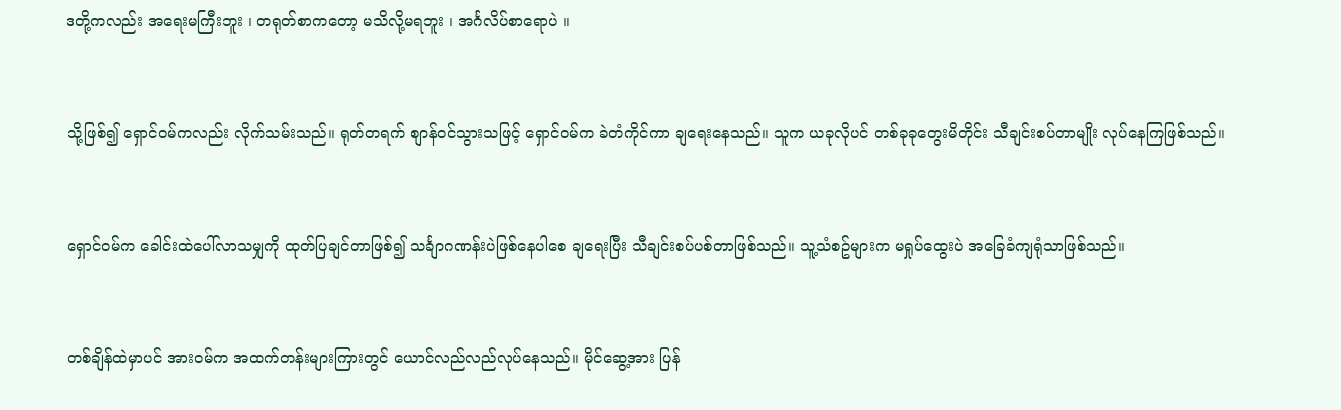ဒတို့ကလည်း အရေးမကြီးဘူး ၊ တရုတ်စာကတော့ မသိလို့မရဘူး ၊ အင်္ဂလိပ်စာရောပဲ ။


သို့ဖြစ်၍ ရှောင်၀မ်ကလည်း လိုက်သမ်းသည်။ ရုတ်တရက် စျာန်၀င်သွားသဖြင့် ရှောင်၀မ်က ခဲတံကိုင်ကာ ချရေးနေသည်။ သူက ယခုလိုပင် တစ်ခုခုတွေးမိတိုင်း သီချင်းစပ်တာမျိုး လုပ်နေကြဖြစ်သည်။


ရှောင်၀မ်က ခေါင်းထဲပေါ်လာသမျှကို ထုတ်ပြချင်တာဖြစ်၍ သင်္ချာဂဏန်းပဲဖြစ်နေပါစေ ချရေးပြီး သီချင်းစပ်ပစ်တာဖြစ်သည်။ သူ့သံစဥ်များက မရှုပ်ထွေးပဲ အခြေခံကျရုံသာဖြစ်သည်။


တစ်ချိန်ထဲမှာပင် အား၀မ်က အထက်တန်းများကြားတွင် ယောင်လည်လည်လုပ်နေသည်။ မိုင်ဆွေ့အား ပြန်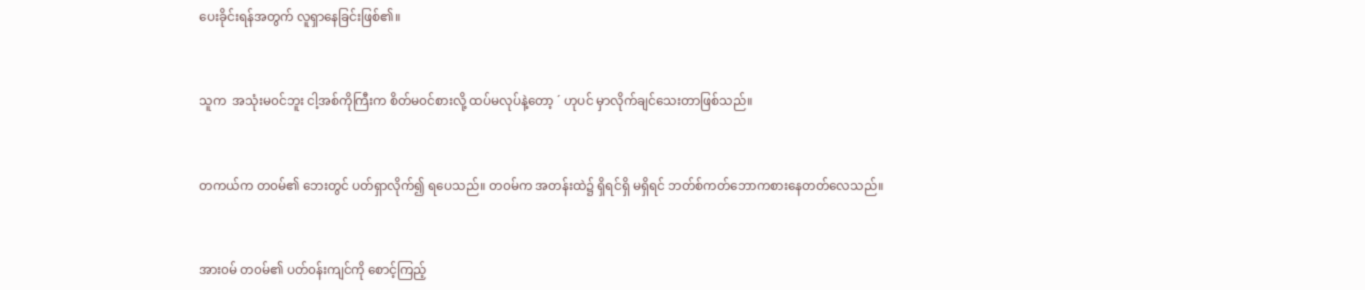ပေးခိုင်းရန်အတွက် လူရှာနေခြင်းဖြစ်၏။


သူက  အသုံးမ၀င်ဘူး ငါ့အစ်ကိုကြီးက စိတ်မ၀င်စားလို့ ထပ်မလုပ်နဲ့တော့ ´ ဟုပင် မှာလိုက်ချင်သေးတာဖြစ်သည်။


တကယ်က တ၀မ်၏ ဘေးတွင် ပတ်ရှာလိုက်၍ ရပေသည်။ တ၀မ်က အတန်းထဲ၌ ရှိရင်ရှိ မရှိရင် ဘတ်စ်ကတ်ဘောကစားနေတတ်လေသည်။


အား၀မ် တ၀မ်၏ ပတ်၀န်းကျင်ကို စောင့်ကြည့်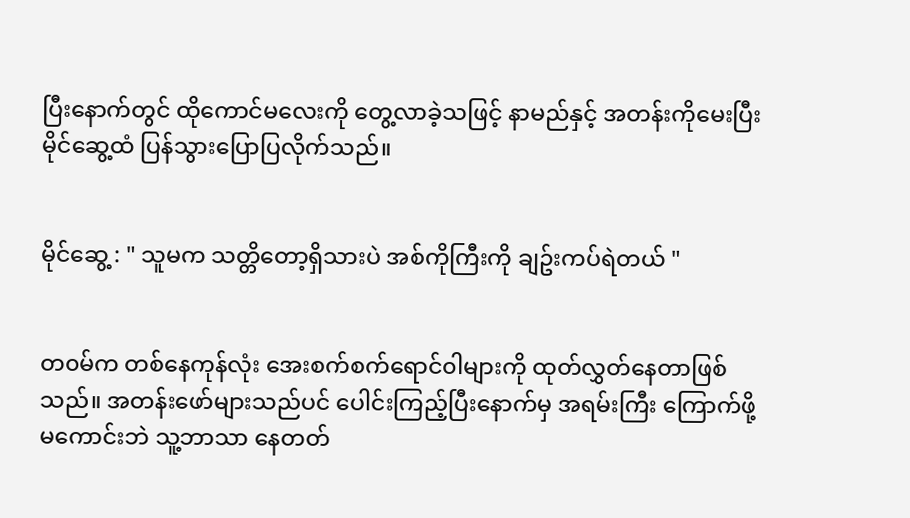ပြီးနောက်တွင် ထိုကောင်မလေးကို တွေ့လာခဲ့သဖြင့် နာမည်နှင့် အတန်းကိုမေးပြီး မိုင်ဆွေ့ထံ ပြန်သွားပြောပြလိုက်သည်။


မိုင်ဆွေ့ : " သူမက သတ္တိတော့ရှိသားပဲ အစ်ကိုကြီးကို ချဥ်းကပ်ရဲတယ် "


တ၀မ်က တစ်နေကုန်လုံး အေးစက်စက်ရောင်၀ါများကို ထုတ်လွှတ်နေတာဖြစ်သည်။ အတန်းဖော်များသည်ပင် ပေါင်းကြည့်ပြီးနောက်မှ အရမ်းကြီး ကြောက်ဖို့မကောင်းဘဲ သူ့ဘာသာ နေတတ်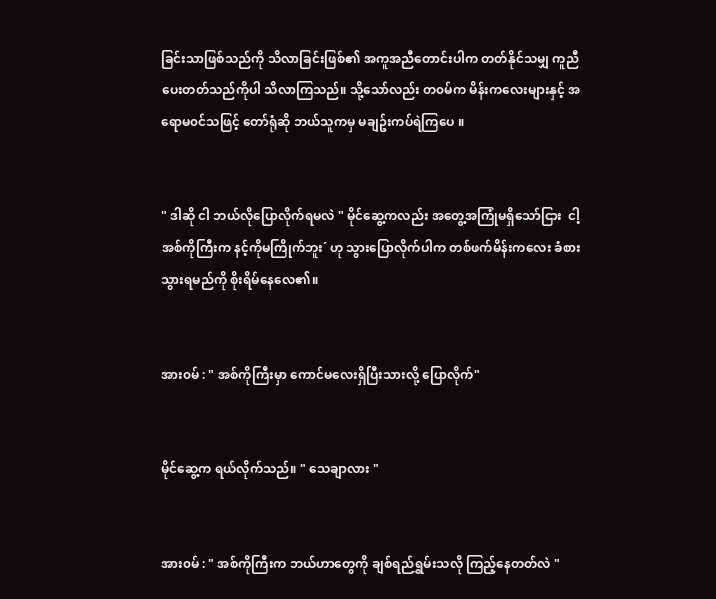ခြင်းသာဖြစ်သည်ကို သိလာခြင်းဖြစ်၏ အကူအညီတောင်းပါက တတ်နိုင်သမျှ ကူညီပေးတတ်သည်ကိုပါ သိလာကြသည်။ သို့သော်လည်း တ၀မ်က မိန်းကလေးများနှင့် အရောမ၀င်သဖြင့် တော်ရုံဆို ဘယ်သူကမှ မချဥ်းကပ်ရဲကြပေ ။


" ဒါဆို ငါ ဘယ်လိုပြောလိုက်ရမလဲ " မိုင်ဆွေ့ကလည်း အတွေ့အကြုံမရှိသော်ငြား  ငါ့အစ်ကိုကြီးက နင့်ကိုမကြိုက်ဘူး´ ဟု သွားပြောလိုက်ပါက တစ်ဖက်မိန်းကလေး ခံစားသွားရမည်ကို စိုးရိမ်နေလေ၏။


အား၀မ် : " အစ်ကိုကြီးမှာ ကောင်မလေးရှိပြီးသားလို့ ပြောလိုက်"


မိုင်ဆွေ့က ရယ်လိုက်သည်။ " သေချာလား "


အား၀မ် : " အစ်ကိုကြီးက ဘယ်ဟာတွေကို ချစ်ရည်ရွှမ်းသလို ကြည့်နေတတ်လဲ "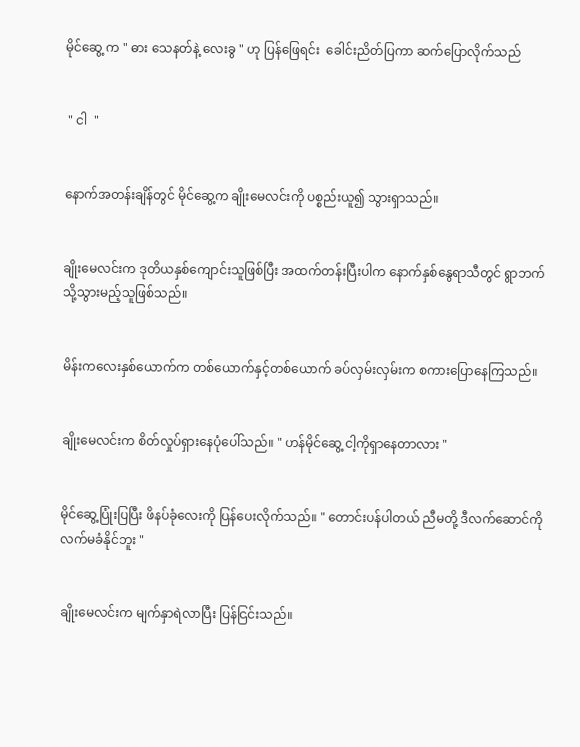မိုင်ဆွေ့ က " ဓား သေနတ်နဲ့ လေးခွ " ဟု ပြန်ဖြေရင်း  ခေါင်းညိတ်ပြကာ ဆက်ပြောလိုက်သည်


 " ငါ  "


နောက်အတန်းချိန်တွင် မိုင်ဆွေ့က ချိုးမေလင်းကို ပစ္စည်းယူ၍ သွားရှာသည်။


ချိုးမေလင်းက ဒုတိယနှစ်ကျောင်းသူဖြစ်ပြီး အထက်တန်းပြီးပါက နောက်နှစ်နွေရာသီတွင် ရွာဘက်သို့သွားမည့်သူဖြစ်သည်။


မိန်းကလေးနှစ်ယောက်က တစ်ယောက်နှင့်တစ်ယောက် ခပ်လှမ်းလှမ်းက စကားပြောနေကြသည်။


ချိုးမေလင်းက စိတ်လှုပ်ရှားနေပုံပေါ်သည်။ " ဟန်မိုင်ဆွေ့ ငါ့ကိုရှာနေတာလား "


မိုင်ဆွေ့ပြုံးပြပြီး ဖိနပ်ခုံလေးကို ပြန်ပေးလိုက်သည်။ " တောင်းပန်ပါတယ် ညီမတို့ ဒီလက်ဆောင်ကို လက်မခံနိုင်ဘူး "


ချိုးမေလင်းက မျက်နှာရဲလာပြီး ပြန်ငြင်းသည်။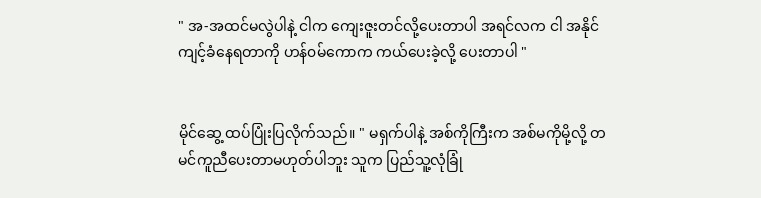" အ-အထင်မလွဲပါနဲ့ ငါက ကျေးဇူးတင်လို့ပေးတာပါ အရင်လက ငါ အနိုင်ကျင့်ခံနေရတာကို ဟန်၀မ်ကောက ကယ်ပေးခဲ့လို့ ပေးတာပါ "


မိုင်ဆွေ့ ထပ်ပြုံးပြလိုက်သည်။ " မရှက်ပါနဲ့ အစ်ကိုကြီးက အစ်မကိုမို့လို့ တမင်ကူညီပေးတာမဟုတ်ပါဘူး သူက ပြည်သူ့လုံခြုံ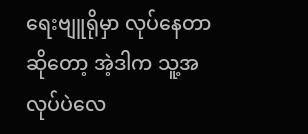ရေးဗျူရိုမှာ လုပ်နေတာဆိုတော့ အဲ့ဒါက သူ့အလုပ်ပဲလေ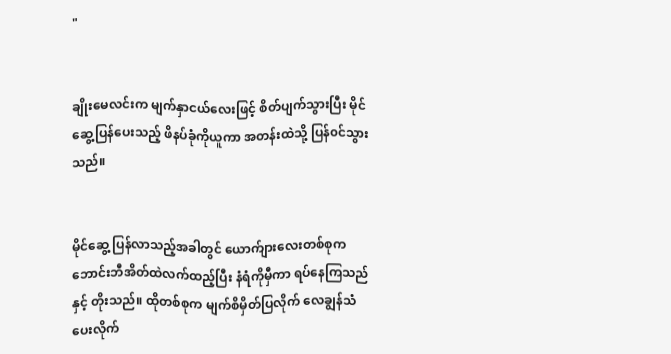"


ချိုးမေလင်းက မျက်နှာငယ်လေးဖြင့် စိတ်ပျက်သွားပြီး မိုင်ဆွေ့ပြန်ပေးသည့် ဖိနပ်ခုံကိုယူကာ အတန်းထဲသို့ ပြန်၀င်သွားသည်။


မိုင်ဆွေ့ ပြန်လာသည့်အခါတွင် ယောက်ျားလေးတစ်စုက ဘောင်းဘီအိတ်ထဲလက်ထည့်ပြီး နံရံကိုမှီကာ ရပ်နေကြသည်နှင့် တိုးသည်။ ထိုတစ်စုက မျက်စိမှိတ်ပြလိုက် လေချွန်သံပေးလိုက်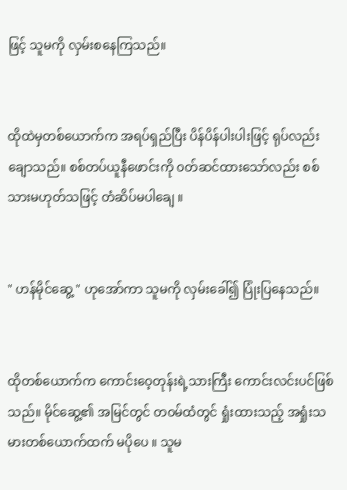ဖြင့် သူမကို လှမ်းစနေကြသည်။


ထိုထဲမှတစ်ယောက်က အရပ်ရှည်ပြီး ပိန်ပိန်ပါးပါးဖြင့် ရုပ်လည်းချောသည်။ စစ်တပ်ယူနီဖောင်းကို ၀တ်ဆင်ထားသော်လည်း စစ်သားမဟုတ်သဖြင့် တံဆိပ်မပါချေ ။


" ဟန်မိုင်ဆွေ့ " ဟုအော်ကာ သူမကို လှမ်းခေါ်၍ ပြုံးပြနေသည်။


ထိုတစ်ယောက်က ကောင်းဝေ့တုန်းရဲ့သားကြီး ကောင်းလင်းပင်ဖြစ်သည်။ မိုင်ဆွေ့၏ အမြင်တွင် တ၀မ်ထံတွင် ရှုံးထားသည့် အရှုံးသမားတစ်ယောက်ထက် မပိုပေ ။ သူမ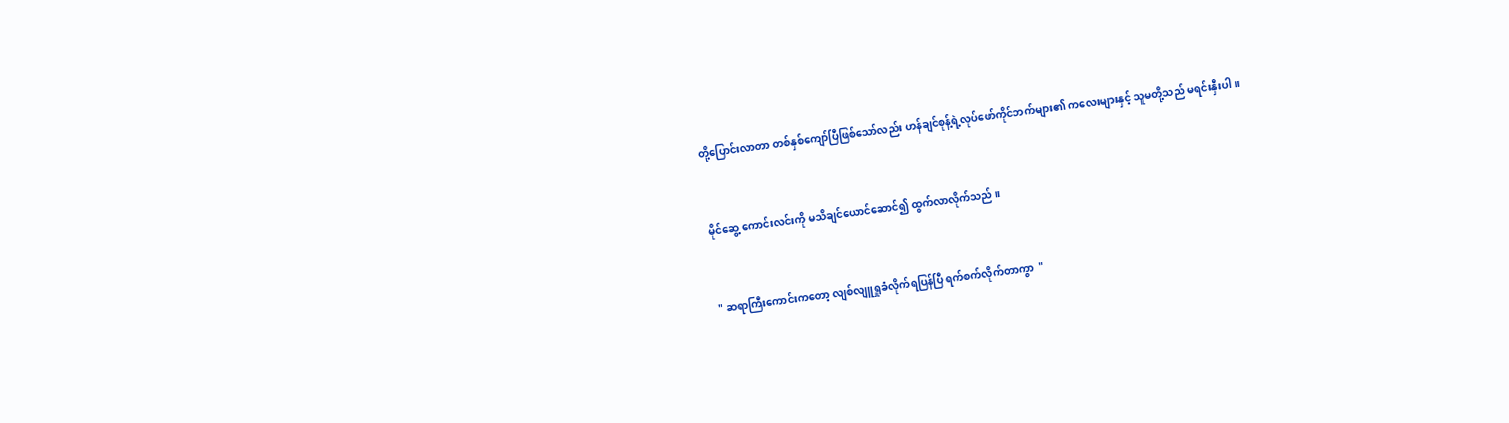တို့ပြောင်းလာတာ တစ်နှစ်ကျော်ပြီဖြစ်သော်လည်း ဟန်ချင်စုန့်ရဲ့လုပ်ဖော်ကိုင်ဘက်များ၏ ကလေးများနှင့် သူမတို့သည် မရင်းနှီးပါ ။


မိုင်ဆွေ့ ကောင်းလင်းကို မသိချင်ယောင်ဆောင်၍ ထွက်လာလိုက်သည် ။


" ဆရာကြီးကောင်းကတော့ လျစ်လျူရှုခံလိုက်ရပြန်ပြီ ရက်စက်လိုက်တာကွာ  "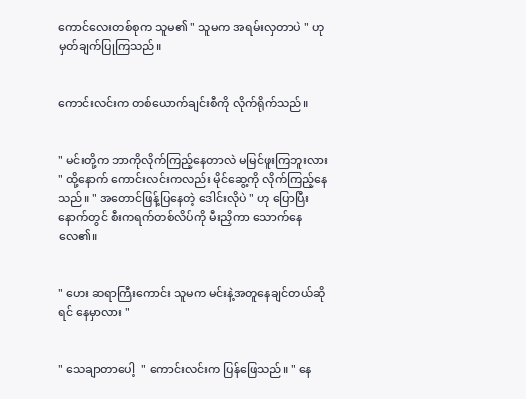ကောင်လေးတစ်စုက သူမ၏ " သူမက အရမ်းလှတာပဲ " ဟု မှတ်ချက်ပြုကြသည်။


ကောင်းလင်းက တစ်ယောက်ချင်းစီကို လိုက်ရိုက်သည်။


" မင်းတို့က ဘာကိုလိုက်ကြည့်နေတာလဲ မမြင်ဖူးကြဘူးလား " ထို့နောက် ကောင်းလင်းကလည်း မိုင်ဆွေ့ကို လိုက်ကြည့်နေသည်။ " အတောင်ဖြန့်ပြနေတဲ့ ဒေါင်းလိုပဲ " ဟု ပြောပြီးနောက်တွင် စီးကရက်တစ်လိပ်ကို မီးညှိကာ သောက်နေလေ၏။


" ဟေး ဆရာကြီးကောင်း သူမက မင်းနဲ့အတူနေချင်တယ်ဆိုရင် နေမှာလား "


" သေချာတာပေါ့  " ကောင်းလင်းက ပြန်ဖြေသည်။ " နေ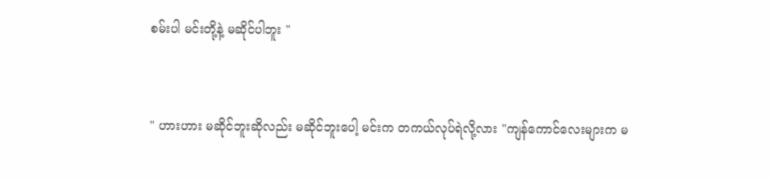စမ်းပါ မင်းတို့နဲ့ မဆိုင်ပါဘူး "


" ဟားဟား မဆိုင်ဘူးဆိုလည်း မဆိုင်ဘူးပေါ့ မင်းက တကယ်လုပ်ရဲလို့လား "ကျန်ကောင်လေးများက မ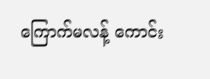ကြောက်မလန့် ကောင်း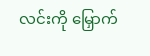လင်းကို မြှောက်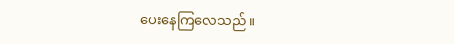ပေးနေကြလေသည် ။